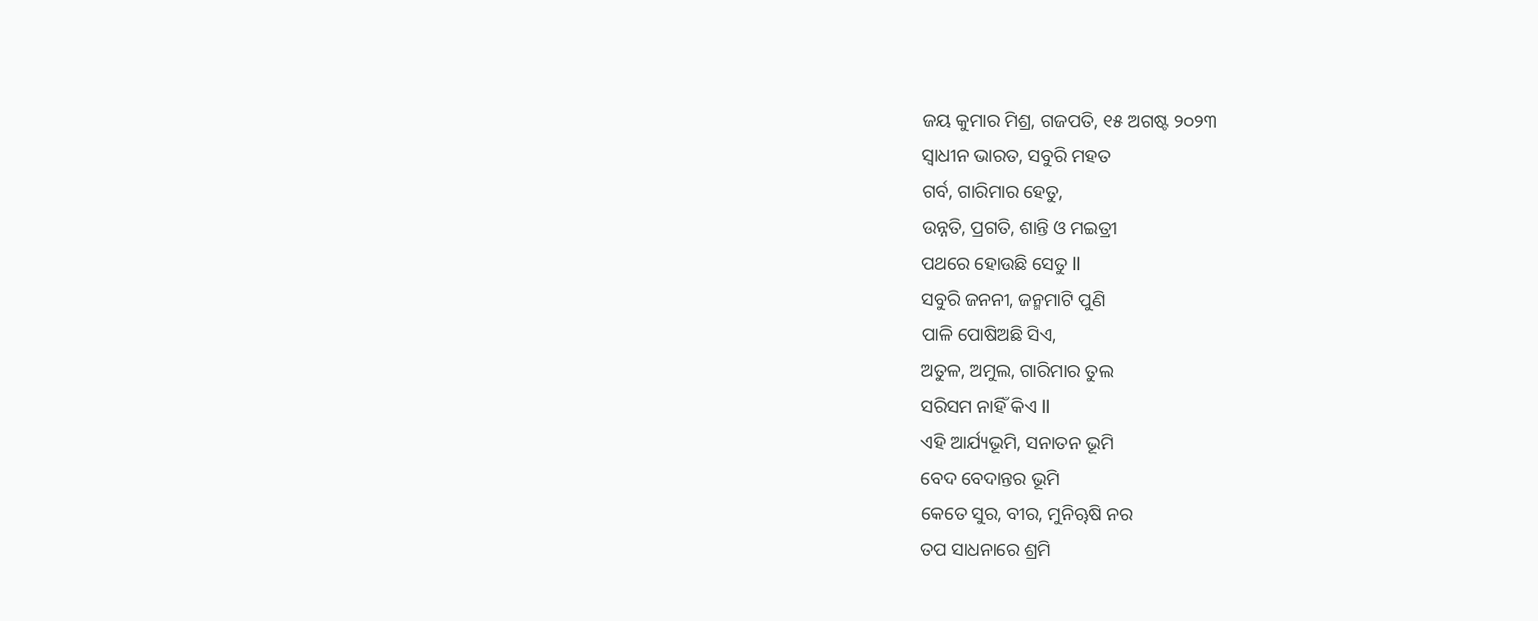ଜୟ କୁମାର ମିଶ୍ର, ଗଜପତି, ୧୫ ଅଗଷ୍ଟ ୨୦୨୩
ସ୍ୱାଧୀନ ଭାରତ, ସବୁରି ମହତ
ଗର୍ବ, ଗାରିମାର ହେତୁ,
ଉନ୍ନତି, ପ୍ରଗତି, ଶାନ୍ତି ଓ ମଇତ୍ରୀ
ପଥରେ ହୋଉଛି ସେତୁ ll
ସବୁରି ଜନନୀ, ଜନ୍ମମାଟି ପୁଣି
ପାଳି ପୋଷିଅଛି ସିଏ,
ଅତୁଳ, ଅମୁଲ, ଗାରିମାର ତୁଲ
ସରିସମ ନାହିଁ କିଏ ll
ଏହି ଆର୍ଯ୍ୟଭୂମି, ସନାତନ ଭୂମି
ବେଦ ବେଦାନ୍ତର ଭୂମି
କେତେ ସୁର, ବୀର, ମୁନିୠଷି ନର
ତପ ସାଧନାରେ ଶ୍ରମି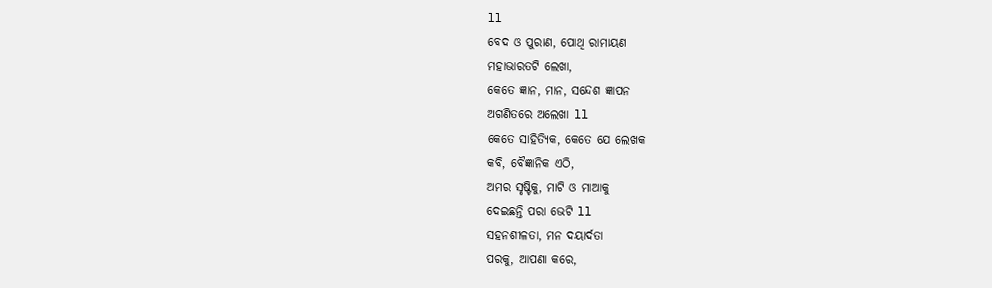ll
ବେଦ ଓ ପୁରାଣ, ପୋଥି ରାମାୟଣ
ମହାଭାରତଟି ଲେଖା,
କେତେ ଜ୍ଞାନ, ମାନ, ସନ୍ଦେଶ ଜ୍ଞାପନ
ଅଗଣିତରେ ଅଲେଖା ll
କେତେ ସାହିତ୍ୟିକ, କେତେ ଯେ ଲେଖକ
କବି, ବୈଜ୍ଞାନିକ ଏଠି,
ଅମର ସୃଷ୍ଟିକୁ, ମାଟି ଓ ମାଆକୁ
ଦେଇଛନ୍ତି ପରା ଭେଟି ll
ସହନଶୀଳତା, ମନ ଦୟାର୍ଦତା
ପରକୁ, ଆପଣା କରେ,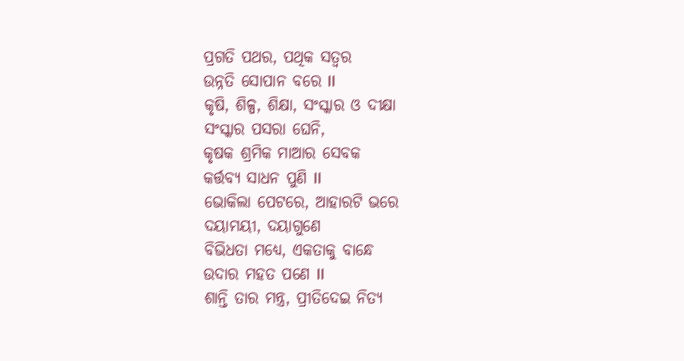ପ୍ରଗତି ପଥର, ପଥିକ ସତ୍ବର
ଉନ୍ନତି ସୋପାନ ବରେ ll
କୃଷି, ଶିଳ୍ପ, ଶିକ୍ଷା, ସଂସ୍କାର ଓ ଦୀକ୍ଷା
ସଂସ୍କାର ପସରା ଘେନି,
କୃଷକ ଶ୍ରମିକ ମାଆର ସେବକ
କର୍ତ୍ତବ୍ୟ ସାଧନ ପୁଣି ll
ଭୋକିଲା ପେଟରେ, ଆହାରଟି ଭରେ
ଦୟାମୟୀ, ଦୟାଗୁଣେ
ବିଭିଧତା ମଧ୍ୟେ, ଏକତାକୁ ବାନ୍ଧେ
ଉଦାର ମହତ ପଣେ ll
ଶାନ୍ତି ତାର ମନ୍ତ୍ର, ପ୍ରୀତିଦେଇ ନିତ୍ୟ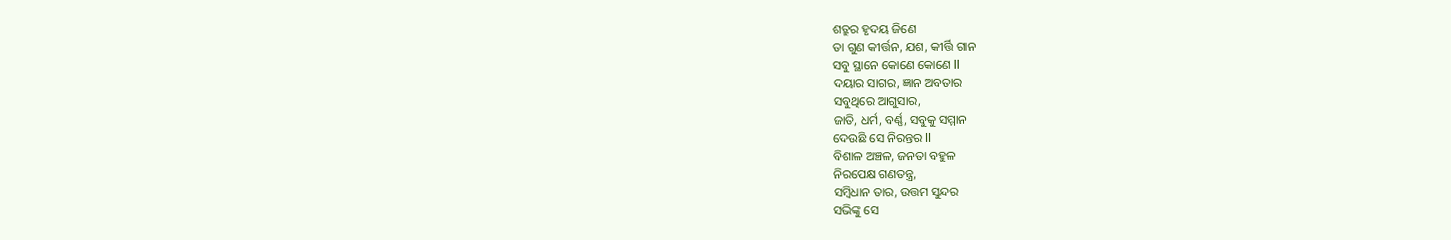ଶତ୍ରୁର ହୃଦୟ ଜିଣେ
ତା ଗୁଣ କୀର୍ତ୍ତନ, ଯଶ, କୀର୍ତ୍ତି ଗାନ
ସବୁ ସ୍ଥାନେ କୋଣେ କୋଣେ ll
ଦୟାର ସାଗର, ଜ୍ଞାନ ଅବତାର
ସବୁଥିରେ ଆଗୁସାର,
ଜାତି, ଧର୍ମ, ବର୍ଣ୍ଣ, ସବୁକୁ ସମ୍ମାନ
ଦେଉଛି ସେ ନିରନ୍ତର ll
ବିଶାଳ ଅଞ୍ଚଳ, ଜନତା ବହୁଳ
ନିରପେକ୍ଷ ଗଣତନ୍ତ୍ର,
ସମ୍ବିଧାନ ତାର, ଉତ୍ତମ ସୁନ୍ଦର
ସଭିଙ୍କୁ ସେ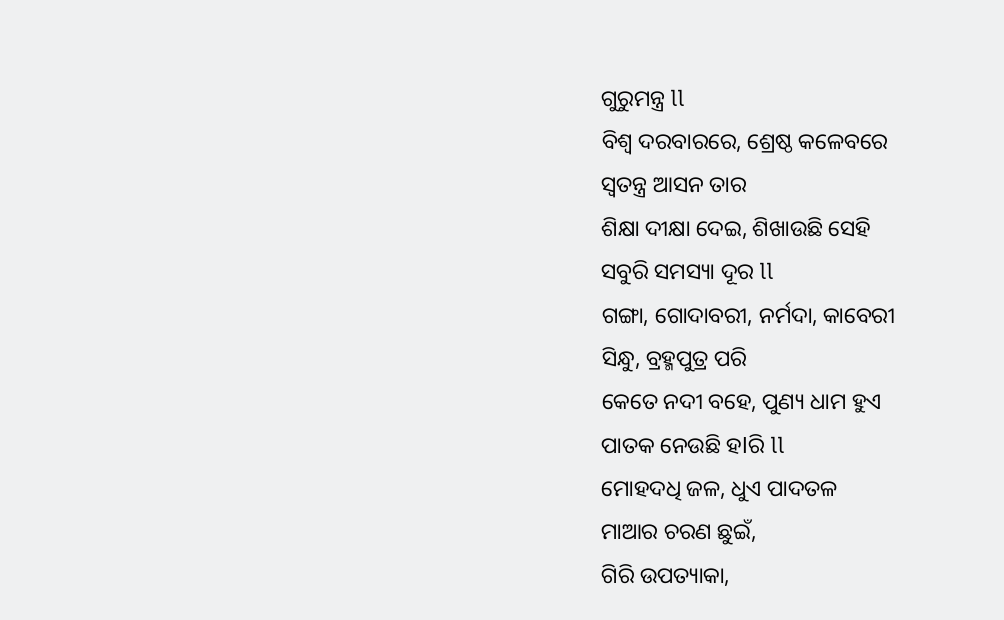ଗୁରୁମନ୍ତ୍ର ll
ବିଶ୍ୱ ଦରବାରରେ, ଶ୍ରେଷ୍ଠ କଳେବରେ
ସ୍ୱତନ୍ତ୍ର ଆସନ ତାର
ଶିକ୍ଷା ଦୀକ୍ଷା ଦେଇ, ଶିଖାଉଛି ସେହି
ସବୁରି ସମସ୍ୟା ଦୂର ll
ଗଙ୍ଗା, ଗୋଦାବରୀ, ନର୍ମଦା, କାବେରୀ
ସିନ୍ଧୁ, ବ୍ରହ୍ମପୁତ୍ର ପରି
କେତେ ନଦୀ ବହେ, ପୁଣ୍ୟ ଧାମ ହୁଏ
ପାତକ ନେଉଛି ହlରି ll
ମୋହଦଧି ଜଳ, ଧୁଏ ପାଦତଳ
ମାଆର ଚରଣ ଛୁଇଁ,
ଗିରି ଉପତ୍ୟାକା,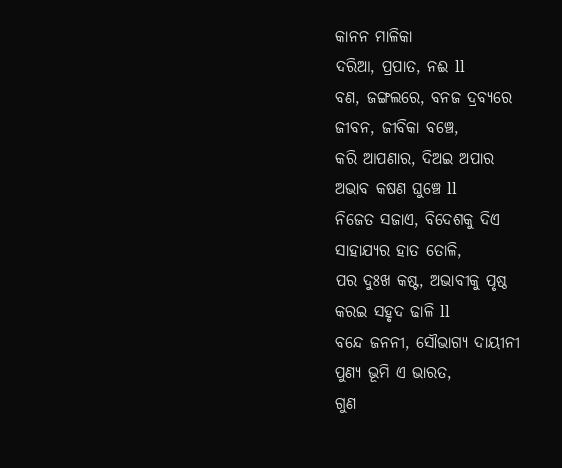କାନନ ମାଳିକା
ଦରିଆ, ପ୍ରପାତ, ନଈ ll
ବଣ, ଜଙ୍ଗଲରେ, ବନଜ ଦ୍ରବ୍ୟରେ
ଜୀବନ, ଜୀବିକା ବଞ୍ଚେ,
କରି ଆପଣାର, ଦିଅଇ ଅପାର
ଅଭାବ କଷଣ ଘୁଞ୍ଚେ ll
ନିଜେତ ସଜାଏ, ବିଦେଶକୁ ଦିଏ
ସାହାଯ୍ୟର ହାତ ତୋଳି,
ପର ଦୁଃଖ କଷ୍ଟ, ଅଭାବୀକୁ ପୃଷ୍ଠ
କରଇ ସହୃଦ ଢାଳି ll
ବନ୍ଦେ ଜନନୀ, ସୌଭାଗ୍ୟ ଦାୟୀନୀ
ପୁଣ୍ୟ ଭୂମି ଏ ଭାରତ,
ଗୁଣ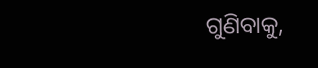ଗୁଣିବାକୁ,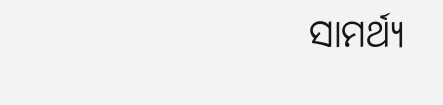ସାମର୍ଥ୍ୟ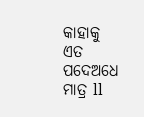କାହାକୁ
ଏତ ପଦେଅଧେ ମାତ୍ର ll